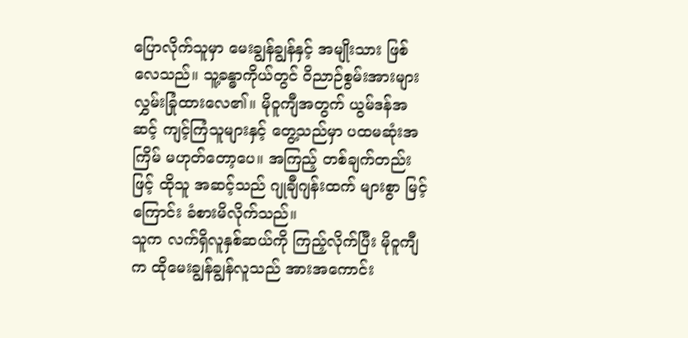ပြောလိုက်သူမှာ မေးချွန်ချွန်နှင့် အမျိုးသား ဖြစ်လေသည်။ သူ့ခန္ဓာကိုယ်တွင် ဝိညာဉ်စွမ်းအားများ လွှမ်းခြုံထားလေ၏။ မိုဝူကျီအတွက် ယွမ်ဒန်အဆင့် ကျင့်ကြံသူများနှင့် တွေ့သည်မှာ ပထမဆုံးအကြိမ် မဟုတ်တော့ပေ။ အကြည့် တစ်ချက်တည်းဖြင့် ထိုသူ အဆင့်သည် ဂျုချီဂျန်းထက် များစွာ မြင့်ကြောင်း ခံစားမိလိုက်သည်။
သူက လက်ရှိလူနှစ်ဆယ်ကို ကြည့်လိုက်ပြီး မိုဝူကျီက ထိုမေးချွန်ချွန်လူသည် အားအကောင်း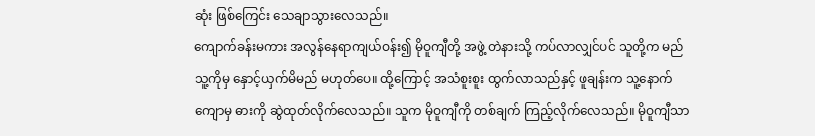ဆုံး ဖြစ်ကြေင်း သေချာသွားလေသည်။
ကျောက်ခန်းမကား အလွန်နေရာကျယ်ဝန်း၍ မိုဝူကျီတို့ အဖွဲ့ တဲနားသို့ ကပ်လာလျှင်ပင် သူတို့က မည်သူ့ကိုမှ နှောင့်ယှက်မိမည် မဟုတ်ပေ။ ထို့ကြောင့် အသံစူးစူး ထွက်လာသည်နှင့် ဖူချန်းက သူ့နောက်ကျောမှ ဓားကို ဆွဲထုတ်လိုက်လေသည်။ သူက မိုဝူကျီကို တစ်ချက် ကြည့်လိုက်လေသည်။ မိုဝူကျီသာ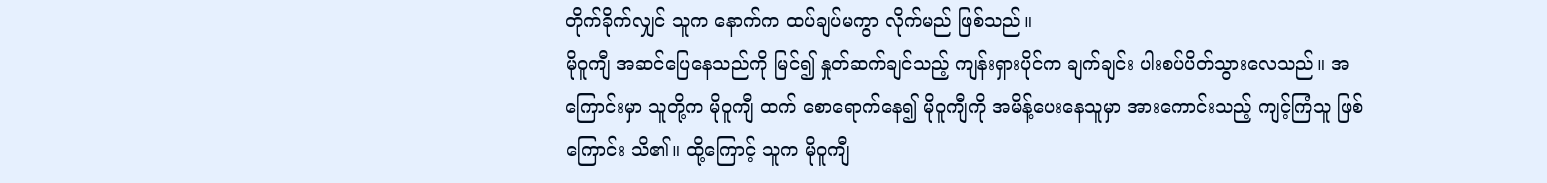တိုက်ခိုက်လျှင် သူက နောက်က ထပ်ချပ်မကွာ လိုက်မည် ဖြစ်သည်။
မိုဝူကျီ အဆင်ပြေနေသည်ကို မြင်၍ နှုတ်ဆက်ချင်သည့် ကျန်းရှားပိုင်က ချက်ချင်း ပါးစပ်ပိတ်သွားလေသည်။ အကြောင်းမှာ သူတို့က မိုဝူကျီ ထက် စောရောက်နေ၍ မိုဝူကျီကို အမိန့်ပေးနေသူမှာ အားကောင်းသည့် ကျင့်ကြံသူ ဖြစ်ကြောင်း သိ၏။ ထို့ကြောင့် သူက မိုဝူကျီ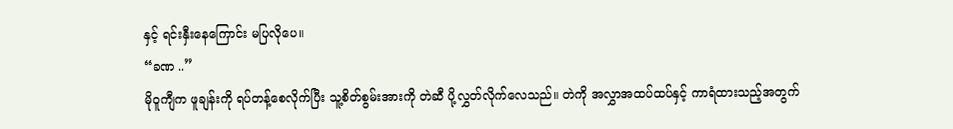နှင့် ရင်းနှီးနေကြောင်း မပြလိုပေ။
“ခဏ ..”
မိုဝူကျီက ဖူချန်းကို ရပ်တန့်စေလိုက်ပြီး သူ့စိတ်စွမ်းအားကို တဲဆီ ပို့လွှတ်လိုက်လေသည်။ တဲကို အလွှာအထပ်ထပ်နှင့် ကာရံထားသည့်အတွက်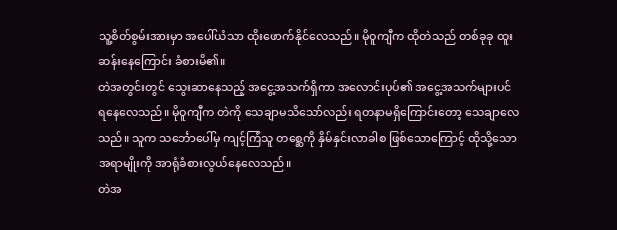သူ့စိတ်စွမ်းအားမှာ အပေါ်ယံသာ ထိုးဖောက်နိုင်လေသည်။ မိုဝူကျီက ထိုတဲသည် တစ်ခုခု ထူးဆန်းနေကြောင်း ခံစားမိ၏။
တဲအတွင်းတွင် သွေးဆာနေသည့် အငွေ့အသက်ရှိကာ အလောင်းပုပ်၏ အငွေ့အသက်များပင် ရနေလေသည်။ မိုဝူကျီက တဲကို သေချာမသိသော်လည်း ရတနာမရှိကြောင်းတော့ သေချာလေသည်။ သူက သင်္ဘောပေါ်မှ ကျင့်ကြံသူ တစ္ဆေကို နှိမ်နှင်းလာခါစ ဖြစ်သောကြောင့် ထိုသို့သောအရာမျိုးကို အာရုံခံစားလွယ်နေလေသည်။
တဲအ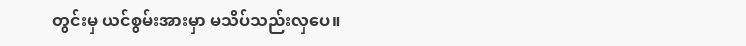တွင်းမှ ယင်စွမ်းအားမှာ မသိပ်သည်းလှပေ။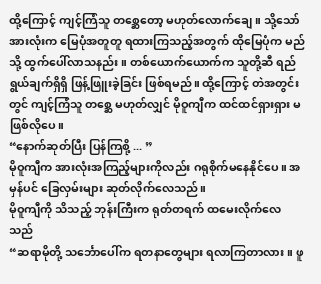ထို့ကြောင့် ကျင့်ကြံသူ တစ္ဆေတော့ မဟုတ်လောက်ချေ။ သို့သော် အားလုံးက မြေပုံအတူတူ ရထားကြသည့်အတွက် ထိုမြေပုံက မည်သို့ ထွက်ပေါ်လာသနည်း။ တစ်ယောက်ယောက်က သူတို့ဆီ ရည်ရွယ်ချက်ရှိရှိ ဖြန့်ဖြူးခဲ့ခြင်း ဖြစ်ရမည်။ ထို့ကြောင့် တဲအတွင်းတွင် ကျင့်ကြံသူ တစ္ဆေ မဟုတ်လျှင် မိုဝူကျီက ထင်ထင်ရှားရှား မဖြစ်လိုပေ။
“နောက်ဆုတ်ပြီး ပြန်ကြစို့ ... ”
မိုဝူကျီက အားလုံးအကြည့်များကိုလည်း ဂရုစိုက်မနေနိုင်ပေ။ အမှန်ပင် ခြေလှမ်းများ ဆုတ်လိုက်လေသည်။
မိုဝူကျီကို သိသည့် ဘုန်းကြီးက ရုတ်တရက် ထမေးလိုက်လေသည်
“ဆရာမိုတို့ သင်္ဘောပေါ်က ရတနာတွေများ ရလာကြတာလား။ ဖူ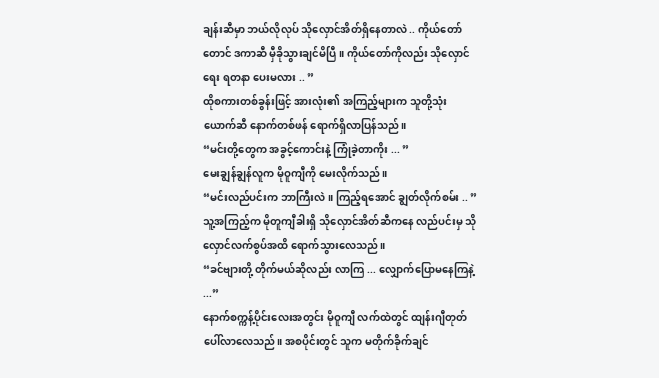ချန်းဆီမှာ ဘယ်လိုလုပ် သိုလှောင်အိတ်ရှိနေတာလဲ .. ကိုယ်တော်တောင် ဒကာဆီ မှီခိုသွားချင်မိပြီ။ ကိုယ်တော်ကိုလည်း သိုလှောင်ရေး ရတနာ ပေးမလား .. ”
ထိုစကားတစ်ခွန်းဖြင့် အားလုံး၏ အကြည့်များက သူတို့သုံးယောက်ဆီ နောက်တစ်ဖန် ရောက်ရှိလာပြန်သည်။
“မင်းတို့တွေက အခွင့်ကောင်းနဲ့ ကြုံခဲ့တာကိုး ... ”
မေးချွန်ချွန်လူက မိုဝူကျီကို မေးလိုက်သည်။
“မင်းလည်ပင်းက ဘာကြီးလဲ။ ကြည့်ရအောင် ချွတ်လိုက်စမ်း .. ”
သူ့အကြည့်က မိုတူကျီခါးရှိ သိုလှောင်အိတ်ဆီကနေ လည်ပင်းမှ သိုလှောင်လက်စွပ်အထိ ရောက်သွားလေသည်။
“ခင်ဗျားတို့ တိုက်မယ်ဆိုလည်း လာကြ ... လျှောက်ပြောမနေကြနဲ့ ...”
နောက်စက္ကန့်ပိုင်းလေးအတွင်း မိုဝူကျီ လက်ထဲတွင် ထျန်းဂျီတုတ် ပေါ်လာလေသည်။ အစပိုင်းတွင် သူက မတိုက်ခိုက်ချင်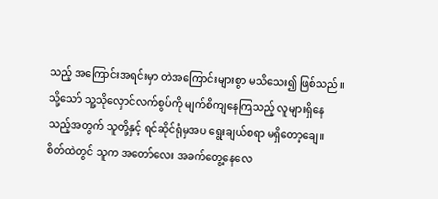သည့် အကြောင်းအရင်းမှာ တဲအကြောင်းများစွာ မသိသေး၍ ဖြစ်သည်။ သို့သော် သူ့သိုလှောင်လက်စွပ်ကို မျက်စိကျနေကြသည့် လူများရှိနေသည့်အတွက် သူတို့နှင့် ရင်ဆိုင်ရုံမှအပ ရွေးချယ်စရာ မရှိတော့ချေ။ စိတ်ထဲတွင် သူက အတော်လေး အခက်တွေ့နေလေ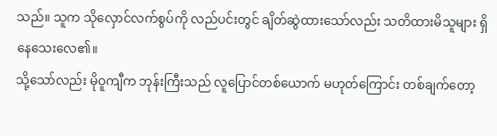သည်။ သူက သိုလှောင်လက်စွပ်ကို လည်ပင်းတွင် ချိတ်ဆွဲထားသော်လည်း သတိထားမိသူများ ရှိနေသေးလေ၏။
သို့သော်လည်း မိုဝူကျီက ဘုန်းကြီးသည် လူပြောင်တစ်ယောက် မဟုတ်ကြောင်း တစ်ချက်တော့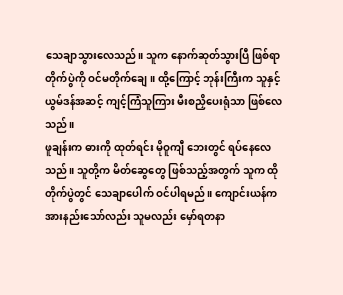သေချာသွားလေသည်။ သူက နောက်ဆုတ်သွားပြီ ဖြစ်ရာ တိုက်ပွဲကို ဝင်မတိုက်ချေ။ ထို့ကြောင့် ဘုန်းကြီးက သူနှင့် ယွမ်ဒန်အဆင့် ကျင့်ကြံသူကြား မီးစညှိပေးရုံသာ ဖြစ်လေသည်။
ဖူချန်းက ဓားကို ထုတ်ရင်း မိုဝူကျီ ဘေးတွင် ရပ်နေလေသည်။ သူတို့က မိတ်ဆွေတွေ ဖြစ်သည့်အတွက် သူက ထိုတိုက်ပွဲတွင် သေချာပေါက် ဝင်ပါရမည်။ ကျောင်းယန်က အားနည်းသော်လည်း သူမလည်း မှော်ရတနာ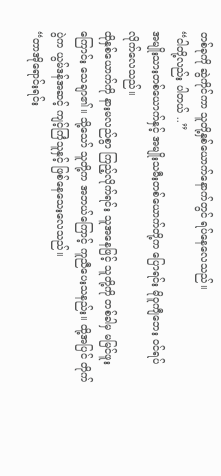တစ်ခုကို ဆွဲကိုင်ကာ သူတို့နှစ်ယောက်နောက်တွင် ရပ်နေလေသည်။
“ငါတို့လည်း ပါတယ် ..”
အမျိုးသားတစ်ယောက်နှင့် အမျိုးသမီးတစ်ယောက်တို့က ပြောရင်း မိုဝူကျီဘေး ဝင်ရပ်လိုက်လေသည်။
ထိုနှစ်ယောက်ကို နားမလည်စွာ ကြည့်လိုက်ရင်း သူအနေဖြင့် သူတို့ကို တစ်ခါမှ မမြင်ဖူးကြောင်း သေချာ၏။ သို့သော် သူတို့က အဘယ်ကြောင့် ကူညီပေးသနည်း။ ထို့အပြင် တိုက်ပွဲက ယွမ်ဒန်အဆင့် ကျင့်ကြံသူနှင့် ဖြစ်နေသေးလေသည်။
“တာအိုရောင်းရင်း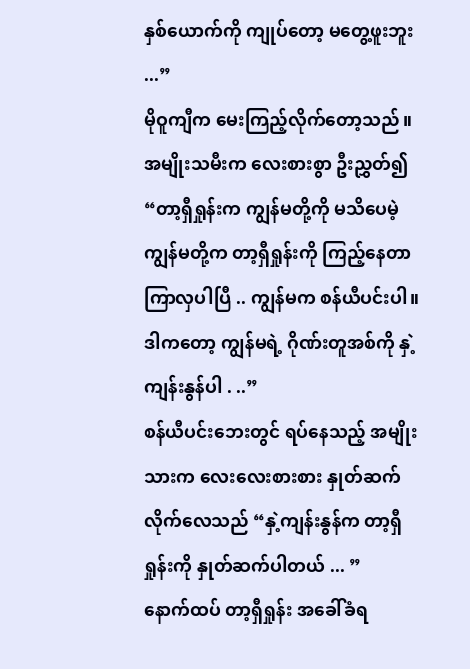နှစ်ယောက်ကို ကျုပ်တော့ မတွေ့ဖူးဘူး ...”
မိုဝူကျီက မေးကြည့်လိုက်တော့သည်။
အမျိုးသမီးက လေးစားစွာ ဦးညွှတ်၍
“တာ့ရှီရှုန်းက ကျွန်မတို့ကို မသိပေမဲ့ ကျွန်မတို့က တာ့ရှီရှုန်းကို ကြည့်နေတာ ကြာလှပါပြီ .. ကျွန်မက စန်ယီပင်းပါ။ ဒါကတော့ ကျွန်မရဲ့ ဂိုဏ်းတူအစ်ကို နှဲ့ကျန်းနွန်ပါ . ..”
စန်ယီပင်းဘေးတွင် ရပ်နေသည့် အမျိုးသားက လေးလေးစားစား နှုတ်ဆက်လိုက်လေသည် “နှဲ့ကျန်းနွန်က တာ့ရှီရှုန်းကို နှုတ်ဆက်ပါတယ် ... ”
နောက်ထပ် တာ့ရှီရှုန်း အခေါ်ခံရ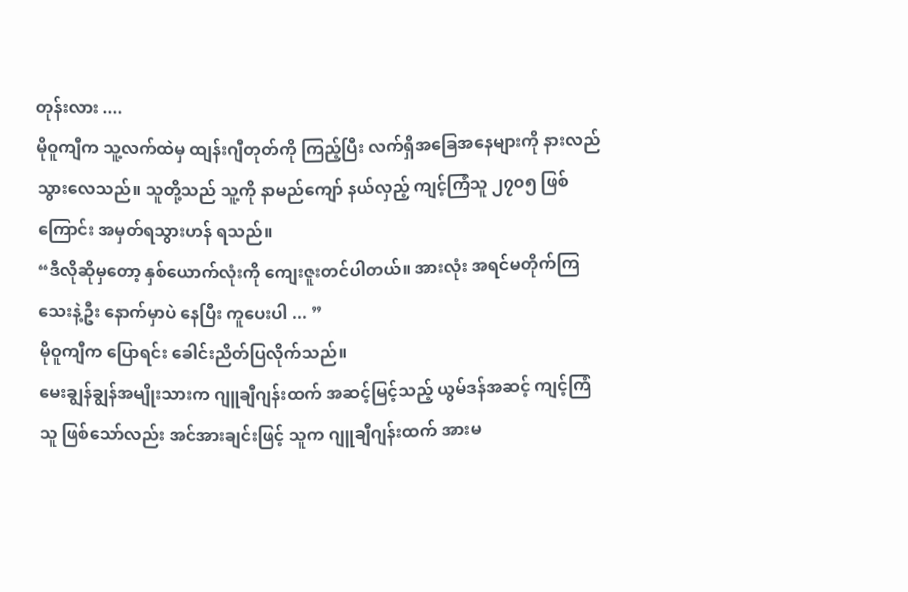တုန်းလား ....
မိုဝူကျီက သူ့လက်ထဲမှ ထျန်းဂျီတုတ်ကို ကြည့်ပြီး လက်ရှိအခြေအနေများကို နားလည်သွားလေသည်။ သူတို့သည် သူ့ကို နာမည်ကျော် နယ်လှည့် ကျင့်ကြံသူ ၂၇၀၅ ဖြစ်ကြောင်း အမှတ်ရသွားဟန် ရသည်။
“ဒီလိုဆိုမှတော့ နှစ်ယောက်လုံးကို ကျေးဇူးတင်ပါတယ်။ အားလုံး အရင်မတိုက်ကြသေးနဲ့ဦး နောက်မှာပဲ နေပြီး ကူပေးပါ ... ”
မိုဝူကျီက ပြောရင်း ခေါင်းညိတ်ပြလိုက်သည်။
မေးချွန်ချွန်အမျိုးသားက ဂျူချီဂျန်းထက် အဆင့်မြင့်သည့် ယွမ်ဒန်အဆင့် ကျင့်ကြံသူ ဖြစ်သော်လည်း အင်အားချင်းဖြင့် သူက ဂျူချီဂျန်းထက် အားမ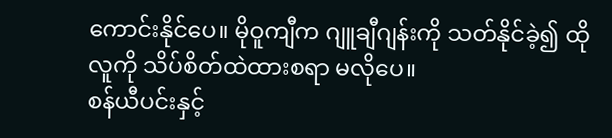ကောင်းနိုင်ပေ။ မိုဝူကျီက ဂျူချီဂျန်းကို သတ်နိုင်ခဲ့၍ ထိုလူကို သိပ်စိတ်ထဲထားစရာ မလိုပေ။
စန်ယီပင်းနှင့်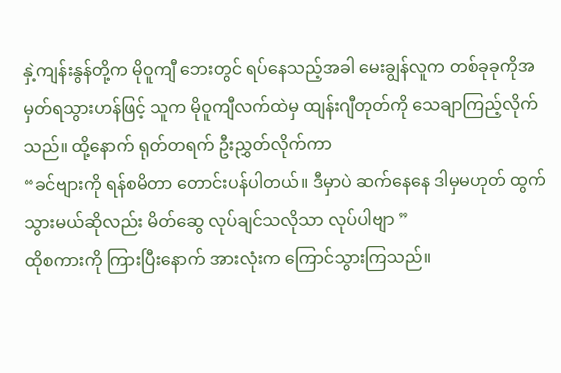နှဲ့ကျန်းနွန်တို့က မိုဝူကျီ ဘေးတွင် ရပ်နေသည့်အခါ မေးချွန်လူက တစ်ခုခုကိုအမှတ်ရသွားဟန်ဖြင့် သူက မိုဝူကျီလက်ထဲမှ ထျန်းဂျီတုတ်ကို သေချာကြည့်လိုက်သည်။ ထို့နောက် ရုတ်တရက် ဦးညွှတ်လိုက်ကာ
“ခင်ဗျားကို ရန်စမိတာ တောင်းပန်ပါတယ်။ ဒီမှာပဲ ဆက်နေနေ ဒါမှမဟုတ် ထွက်သွားမယ်ဆိုလည်း မိတ်ဆွေ လုပ်ချင်သလိုသာ လုပ်ပါဗျာ ”
ထိုစကားကို ကြားပြီးနောက် အားလုံးက ကြောင်သွားကြသည်။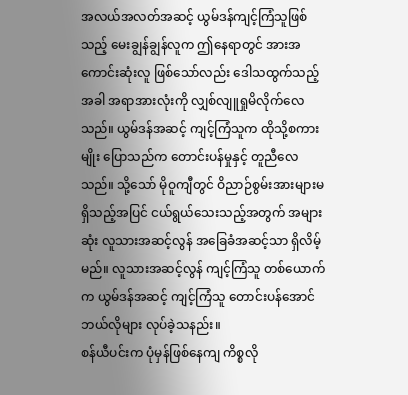အလယ်အလတ်အဆင့် ယွမ်ဒန်ကျင့်ကြံသူဖြစ်သည့် မေးချွန်ချွန်လူက ဤနေရာတွင် အားအကောင်းဆုံးလူ ဖြစ်သော်လည်း ဒေါသထွက်သည့်အခါ အရာအားလုံးကို လျှစ်လျူရှုမိလိုက်လေသည်။ ယွမ်ဒန်အဆင့် ကျင့်ကြံသူက ထိုသို့စကားမျိုး ပြောသည်က တောင်းပန်မှုနှင့် တူညီလေသည်။ သို့သော် မိုဝူကျီတွင် ဝိညာဉ်စွမ်းအားများမရှိသည့်အပြင် ငယ်ရွယ်သေးသည့်အတွက် အများဆုံး လူသားအဆင့်လွန် အခြေခံအဆင့်သာ ရှိလိမ့်မည်။ လူသားအဆင့်လွန် ကျင့်ကြံသူ တစ်ယောက်က ယွမ်ဒန်အဆင့် ကျင့်ကြံသူ တောင်းပန်အောင် ဘယ်လိုများ လုပ်ခဲ့သနည်း။
စန်ယီပင်းက ပုံမှန်ဖြစ်နေကျ ကိစ္စလို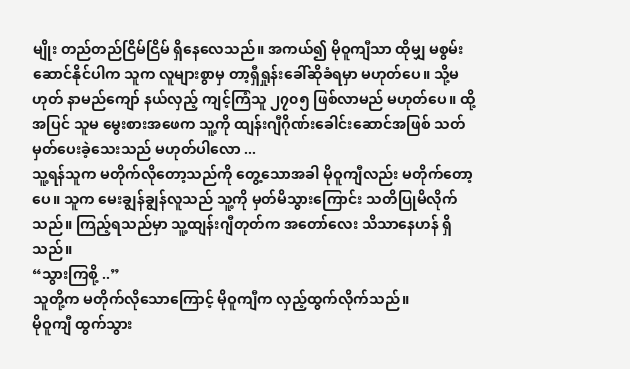မျိုး တည်တည်ငြိမ်ငြိမ် ရှိနေလေသည်။ အကယ်၍ မိုဝူကျီသာ ထိုမျှ မစွမ်းဆောင်နိုင်ပါက သူက လူများစွာမှ တာ့ရှီရှုန်းခေါ်ဆိုခံရမှာ မဟုတ်ပေ။ သို့မဟုတ် နာမည်ကျော် နယ်လှည့် ကျင့်ကြံသူ ၂၇၀၅ ဖြစ်လာမည် မဟုတ်ပေ။ ထို့အပြင် သူမ မွေးစားအဖေက သူ့ကို ထျန်းဂျီဂိုဏ်းခေါင်းဆောင်အဖြစ် သတ်မှတ်ပေးခဲ့သေးသည် မဟုတ်ပါလော ...
သူ့ရန်သူက မတိုက်လိုတော့သည်ကို တွေ့သောအခါ မိုဝူကျီလည်း မတိုက်တော့ပေ။ သူက မေးချွန်ချွန်လူသည် သူ့ကို မှတ်မိသွားကြောင်း သတိပြုမိလိုက်သည်။ ကြည့်ရသည်မှာ သူ့ထျန်းဂျီတုတ်က အတော်လေး သိသာနေဟန် ရှိသည်။
“သွားကြစို့ ..”
သူတို့က မတိုက်လိုသောကြောင့် မိုဝူကျီက လှည့်ထွက်လိုက်သည်။
မိုဝူကျီ ထွက်သွား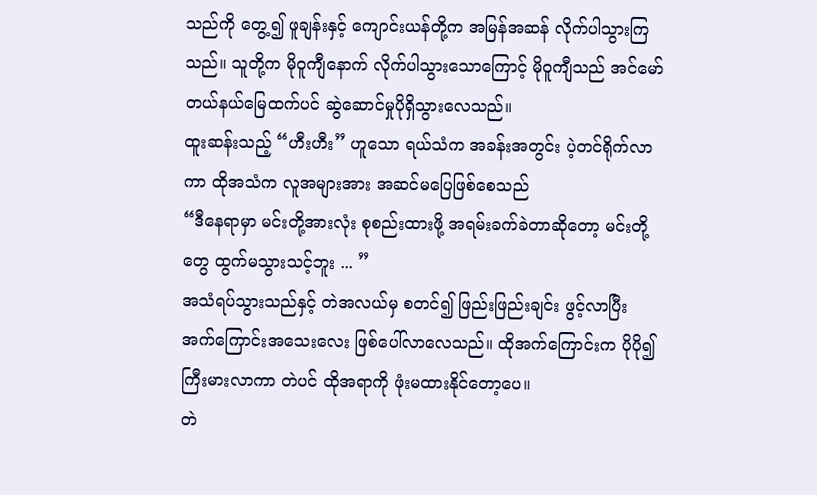သည်ကို တွေ့၍ ဖူချန်းနှင့် ကျောင်းယန်တို့က အမြန်အဆန် လိုက်ပါသွားကြသည်။ သူတို့က မိုဝူကျီနောက် လိုက်ပါသွားသောကြောင့် မိုဝူကျီသည် အင်မော်တယ်နယ်မြေထက်ပင် ဆွဲဆောင်မှုပိုရှိသွားလေသည်။
ထူးဆန်းသည့် “ဟီးဟီး” ဟူသော ရယ်သံက အခန်းအတွင်း ပဲ့တင်ရိုက်လာကာ ထိုအသံက လူအများအား အဆင်မပြေဖြစ်စေသည်
“ဒီနေရာမှာ မင်းတို့အားလုံး စုစည်းထားဖို့ အရမ်းခက်ခဲတာဆိုတော့ မင်းတို့တွေ ထွက်မသွားသင့်ဘူး ... ”
အသံရပ်သွားသည်နှင့် တဲအလယ်မှ စတင်၍ ဖြည်းဖြည်းချင်း ဖွင့်လာပြီး အက်ကြောင်းအသေးလေး ဖြစ်ပေါ်လာလေသည်။ ထိုအက်ကြောင်းက ပိုပို၍ ကြီးမားလာကာ တဲပင် ထိုအရာကို ဖုံးမထားနိုင်တော့ပေ။
တဲ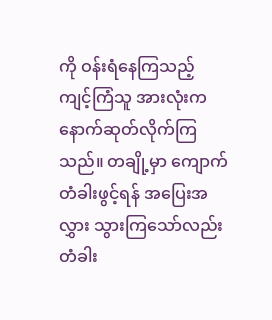ကို ဝန်းရံနေကြသည့် ကျင့်ကြံသူ အားလုံးက နောက်ဆုတ်လိုက်ကြသည်။ တချို့မှာ ကျောက်တံခါးဖွင့်ရန် အပြေးအလွှား သွားကြသော်လည်း တံခါး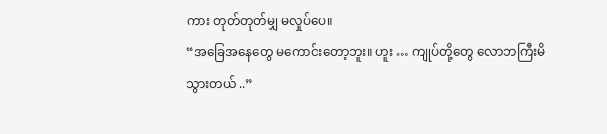ကား တုတ်တုတ်မျှ မလှုပ်ပေ။
“အခြေအနေတွေ မကောင်းတော့ဘူး။ ဟူး … ကျုပ်တို့တွေ လောဘကြီးမိသွားတယ် ..”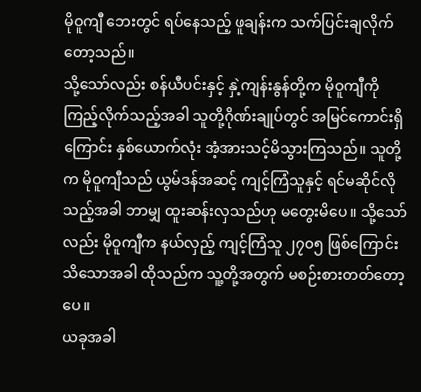မိုဝူကျီ ဘေးတွင် ရပ်နေသည့် ဖူချန်းက သက်ပြင်းချလိုက်တော့သည်။
သို့သော်လည်း စန်ယီပင်းနှင့် နှဲ့ကျန်းနွန်တို့က မိုဝူကျီကို ကြည့်လိုက်သည့်အခါ သူတို့ဂိုဏ်းချုပ်တွင် အမြင်ကောင်းရှိကြောင်း နှစ်ယောက်လုံး အံ့အားသင့်မိသွားကြသည်။ သူတို့က မိုဝူကျီသည် ယွမ်ဒန်အဆင့် ကျင့်ကြံသူနှင့် ရင်မဆိုင်လိုသည့်အခါ ဘာမျှ ထူးဆန်းလှသည်ဟု မတွေးမိပေ။ သို့သော်လည်း မိုဝူကျီက နယ်လှည့် ကျင့်ကြံသူ ၂၇၀၅ ဖြစ်ကြောင်း သိသောအခါ ထိုသည်က သူ့တို့အတွက် မစဉ်းစားတတ်တော့ပေ။
ယခုအခါ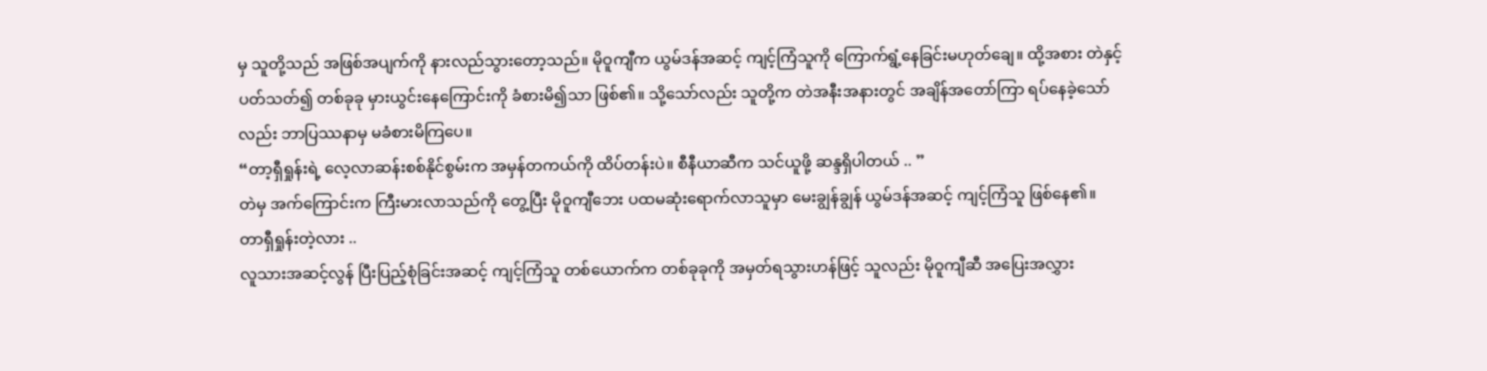မှ သူတို့သည် အဖြစ်အပျက်ကို နားလည်သွားတော့သည်။ မိုဝူကျီက ယွမ်ဒန်အဆင့် ကျင့်ကြံသူကို ကြောက်ရွံ့နေခြင်းမဟုတ်ချေ။ ထို့အစား တဲနှင့်ပတ်သတ်၍ တစ်ခုခု မှားယွင်းနေကြောင်းကို ခံစားမိ၍သာ ဖြစ်၏။ သို့သော်လည်း သူတို့က တဲအနီးအနားတွင် အချိန်အတော်ကြာ ရပ်နေခဲ့သော်လည်း ဘာပြဿနာမှ မခံစားမိကြပေ။
“တာ့ရှီရှုန်းရဲ့ လေ့လာဆန်းစစ်နိုင်စွမ်းက အမှန်တကယ်ကို ထိပ်တန်းပဲ။ စီနီယာဆီက သင်ယူဖို့ ဆန္ဒရှိပါတယ် .. ”
တဲမှ အက်ကြောင်းက ကြီးမားလာသည်ကို တွေ့ပြီး မိုဝူကျီဘေး ပထမဆုံးရောက်လာသူမှာ မေးချွန်ချွန် ယွမ်ဒန်အဆင့် ကျင့်ကြံသူ ဖြစ်နေ၏။
တာရှီရှုန်းတဲ့လား ..
လူသားအဆင့်လွန် ပြီးပြည့်စုံခြင်းအဆင့် ကျင့်ကြံသူ တစ်ယောက်က တစ်ခုခုကို အမှတ်ရသွားဟန်ဖြင့် သူလည်း မိုဝူကျီဆီ အပြေးအလွှား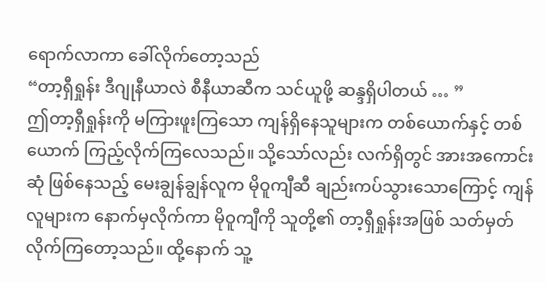ရောက်လာကာ ခေါ်လိုက်တော့သည်
“တာ့ရှီရှုန်း ဒီဂျုနီယာလဲ စီနီယာဆီက သင်ယူဖို့ ဆန္ဒရှိပါတယ် … ”
ဤတာ့ရှီရှုန်းကို မကြားဖူးကြသော ကျန်ရှိနေသူများက တစ်ယောက်နှင့် တစ်ယောက် ကြည့်လိုက်ကြလေသည်။ သို့သော်လည်း လက်ရှိတွင် အားအကောင်းဆုံ ဖြစ်နေသည့် မေးချွန်ချွန်လူက မိုဝူကျီဆီ ချည်းကပ်သွားသောကြောင့် ကျန်လူများက နောက်မှလိုက်ကာ မိုဝူကျီကို သူတို့၏ တာ့ရှီရှုန်းအဖြစ် သတ်မှတ်လိုက်ကြတော့သည်။ ထို့နောက် သူ့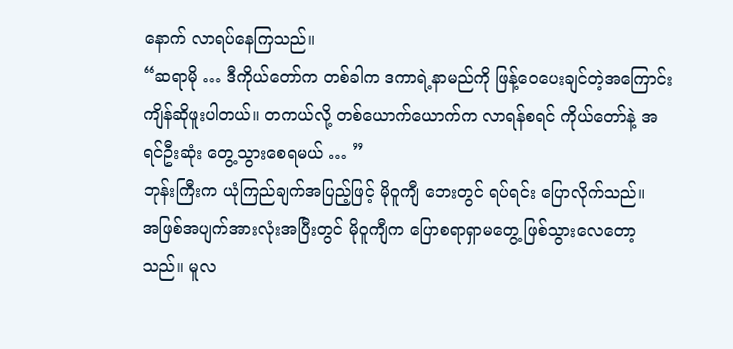နောက် လာရပ်နေကြသည်။
“ဆရာမို … ဒီကိုယ်တော်က တစ်ခါက ဒကာရဲ့နာမည်ကို ဖြန့်ဝေပေးချင်တဲ့အကြောင်း ကျိန်ဆိုဖူးပါတယ်။ တကယ်လို့ တစ်ယောက်ယောက်က လာရန်စရင် ကိုယ်တော်နဲ့ အရင်ဦးဆုံး တွေ့သွားစေရမယ် … ”
ဘုန်းကြီးက ယုံကြည်ချက်အပြည့်ဖြင့် မိုဝူကျီ ဘေးတွင် ရပ်ရင်း ပြောလိုက်သည်။
အဖြစ်အပျက်အားလုံးအပြီးတွင် မိုဝူကျီက ပြောစရာရှာမတွေ့ ဖြစ်သွားလေတော့သည်။ မူလ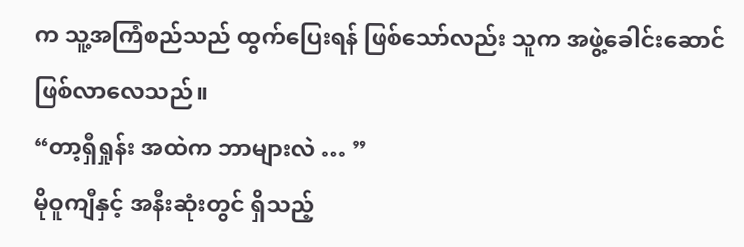က သူ့အကြံစည်သည် ထွက်ပြေးရန် ဖြစ်သော်လည်း သူက အဖွဲ့ခေါင်းဆောင် ဖြစ်လာလေသည်။
“တာ့ရှီရှုန်း အထဲက ဘာများလဲ … ”
မိုဝူကျီနှင့် အနီးဆုံးတွင် ရှိသည့်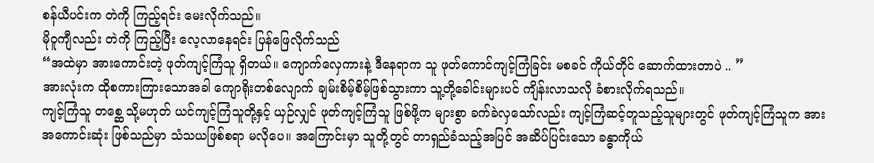စန်ယီပင်းက တဲကို ကြည့်ရင်း မေးလိုက်သည်။
မိုဝူကျီလည်း တဲကို ကြည့်ပြီး လေ့လာနေရင်း ပြန်ဖြေလိုက်သည်
“အထဲမှာ အားကောင်းတဲ့ ဖုတ်ကျင့်ကြံသူ ရှိတယ်။ ကျောက်လှေကားနဲ့ ဒီနေရာက သူ ဖုတ်ကောင်ကျင့်ကြံခြင်း မစခင် ကိုယ်တိုင် ဆောက်ထားတာပဲ .. ”
အားလုံးက ထိုစကားကြားသောအခါ ကျောရိုးတစ်လျောက် ချမ်းစိမ့်စိမ့်ဖြစ်သွားကာ သူ့တို့ခေါင်းများပင် ကျိန်းလာသလို ခံစားလိုက်ရသည်။
ကျင့်ကြံသူ တစ္ဆေ သို့မဟုတ် ယင်ကျင့်ကြံသူတို့နှင့် ယှဉ်လျှင် ဖုတ်ကျင့်ကြံသူ ဖြစ်ဖို့က များစွာ ခက်ခဲလှသော်လည်း ကျင့်ကြံဆင့်တူသည့်သူများတွင် ဖုတ်ကျင့်ကြံသူက အားအကောင်းဆုံး ဖြစ်သည်မှာ သံသယဖြစ်စရာ မလိုပေ။ အကြောင်းမှာ သူတို့တွင် တာရှည်ခံသည့်အပြင် အဆိပ်ပြင်းသော ခန္ဓာကိုယ်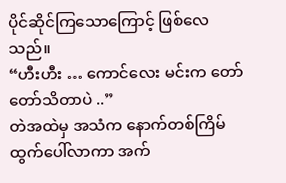ပိုင်ဆိုင်ကြသောကြောင့် ဖြစ်လေသည်။
“ဟီးဟီး … ကောင်လေး မင်းက တော်တော်သိတာပဲ ..”
တဲအထဲမှ အသံက နောက်တစ်ကြိမ် ထွက်ပေါ်လာကာ အက်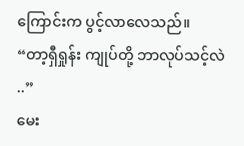ကြောင်းက ပွင့်လာလေသည်။
“တာ့ရှီရှုန်း ကျုပ်တို့ ဘာလုပ်သင့်လဲ ..”
မေး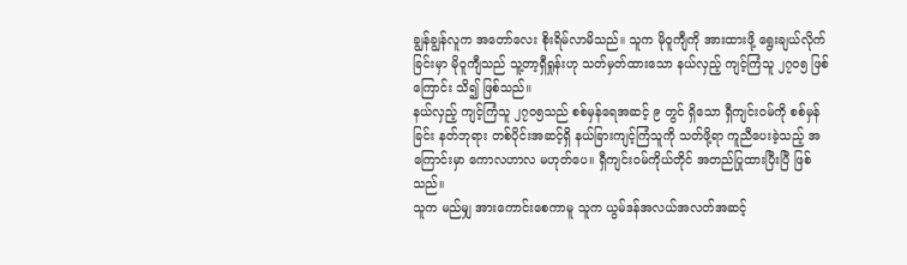ချွန်ချွန်လူက အတော်လေး စိုးရိမ်လာမိသည်။ သူက မိုဝူကျီကို အားထားဖို့ ရွေးချယ်လိုက်ခြင်းမှာ မိုဝူကျီသည် သူ့တာ့ရှီရှုန်းဟု သတ်မှတ်ထားသော နယ်လှည့် ကျင့်ကြံသူ ၂၇၀၅ ဖြစ်ကြောင်း သိ၍ ဖြစ်သည်။
နယ်လှည့် ကျင့်ကြံသူ ၂၇၀၅သည် စစ်မှန်ရေအဆင့် ၉ တွင် ရှိသော ရှီကျင်းဝမ်ကို စစ်မှန်ခြင်း နတ်ဘုရား တစ်ပိုင်းအဆင့်ရှိ နယ်ခြားကျင့်ကြံသူကို သတ်ဖို့ရာ ကူညီပေးခဲ့သည့် အကြောင်းမှာ ကောလဟာလ မဟုတ်ပေ။ ရှီကျင်းဝမ်ကိုယ်တိုင် အတည်ပြုထားပြီးပြီ ဖြစ်သည်။
သူက မည်မျှ အားကောင်းစေကာမူ သူက ယွမ်ဒန်အလယ်အလတ်အဆင့်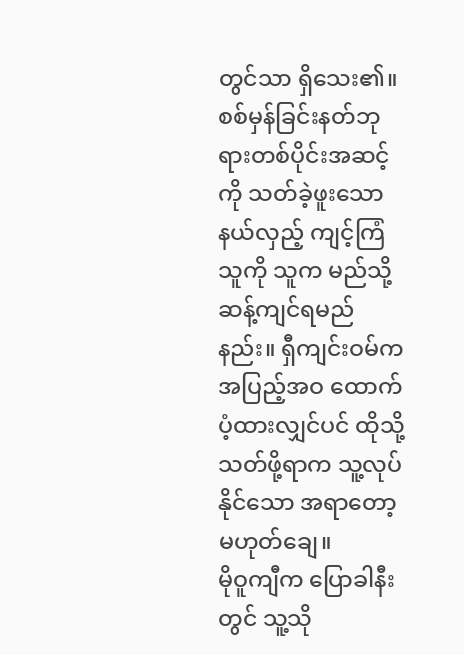တွင်သာ ရှိသေး၏။ စစ်မှန်ခြင်းနတ်ဘုရားတစ်ပိုင်းအဆင့်ကို သတ်ခဲ့ဖူးသော နယ်လှည့် ကျင့်ကြံသူကို သူက မည်သို့ ဆန့်ကျင်ရမည်နည်း။ ရှီကျင်းဝမ်က အပြည့်အဝ ထောက်ပံ့ထားလျှင်ပင် ထိုသို့သတ်ဖို့ရာက သူ့လုပ်နိုင်သော အရာတော့ မဟုတ်ချေ။
မိုဝူကျီက ပြောခါနီးတွင် သူ့သို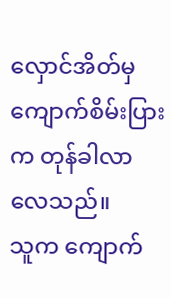လှောင်အိတ်မှ ကျောက်စိမ်းပြားက တုန်ခါလာလေသည်။
သူက ကျောက်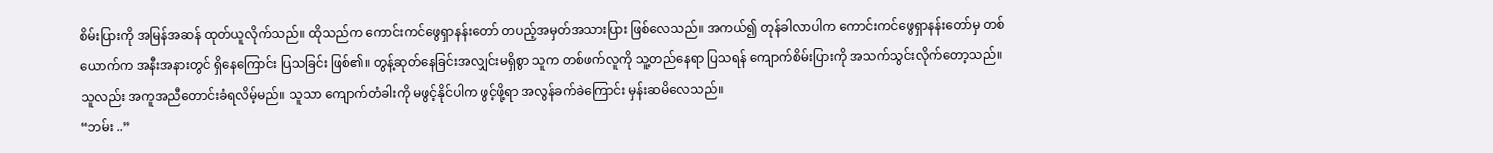စိမ်းပြားကို အမြန်အဆန် ထုတ်ယူလိုက်သည်။ ထိုသည်က ကောင်းကင်ဖွေရှာနန်းတော် တပည့်အမှတ်အသားပြား ဖြစ်လေသည်။ အကယ်၍ တုန်ခါလာပါက ကောင်းကင်ဖွေရှာနန်းတော်မှ တစ်ယောက်က အနီးအနားတွင် ရှိနေကြောင်း ပြသခြင်း ဖြစ်၏။ တွန့်ဆုတ်နေခြင်းအလျှင်းမရှိစွာ သူက တစ်ဖက်လူကို သူ့တည်နေရာ ပြသရန် ကျောက်စိမ်းပြားကို အသက်သွင်းလိုက်တော့သည်။
သူလည်း အကူအညီတောင်းခံရလိမ့်မည်။ သူသာ ကျောက်တံခါးကို မဖွင့်နိုင်ပါက ဖွင့်ဖို့ရာ အလွန်ခက်ခဲကြောင်း မှန်းဆမိလေသည်။
“ဘမ်း ..”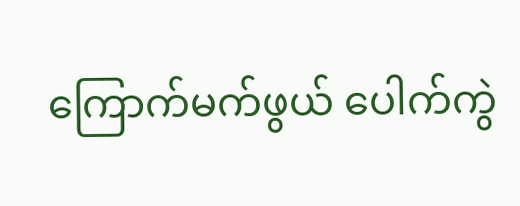ကြောက်မက်ဖွယ် ပေါက်ကွဲ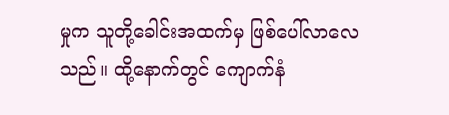မှုက သူတို့ခေါင်းအထက်မှ ဖြစ်ပေါ်လာလေသည်။ ထို့နောက်တွင် ကျောက်နံ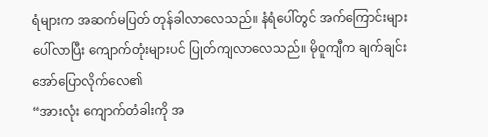ရံများက အဆက်မပြတ် တုန်ခါလာလေသည်။ နံရံပေါ်တွင် အက်ကြောင်းများ ပေါ်လာပြီး ကျောက်တုံးများပင် ပြုတ်ကျလာလေသည်။ မိုဝူကျီက ချက်ချင်း အော်ပြောလိုက်လေ၏
“အားလုံး ကျောက်တံခါးကို အ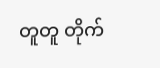တူတူ တိုက်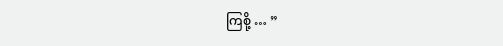ကြစို့ … ”